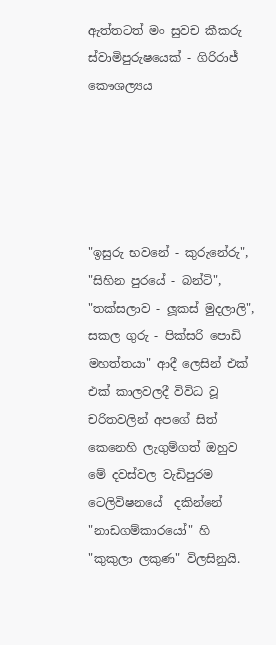ඇත්තටත් මං සුවච කීකරු ස්වාමිපුරුෂයෙක් - ගිරිරාජ් කෞශල්‍යය





"ඉසුරු භවනේ - කුරුනේරු", "සිහින පුරයේ - බන්ටි", "තක්සලාව - ලූකස් මුදලාලි", සකල ගුරු - පික්සරි පොඩි මහත්තයා" ආදී ලෙසින් එක් එක් කාලවලදී විවිධ වූ චරිතවලින් අපගේ සිත් කෙනෙහි ලැගුම්ගත් ඔහුව මේ දවස්වල වැඩිපුරම ටෙලිවිෂනයේ  දකින්නේ "නාඩගම්කාරයෝ" හි "කුකුලා ලකුණ" විලසිනුයි.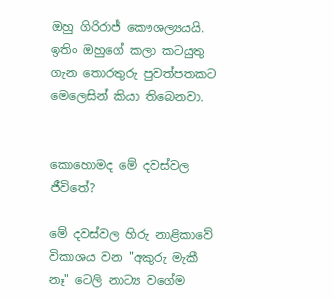ඔහු ගිරිරාජ් කෞශල්‍යයයි. ඉතිං ඔහුගේ කලා කටයුතු ගැන තොරතුරු පුවත්පතකට මෙලෙසින් කියා තිබෙනවා.


කොහොමද මේ දවස්වල ජීවිතේ?

මේ දවස්වල හිරු නාළිකාවේ විකාශය වන "අකුරු මැකී නෑ" ටෙලි නාට්‍ය වගේම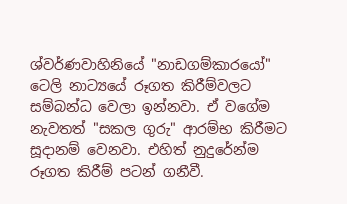ශ්වර්ණවාහිනියේ "නාඩගම්කාරයෝ" ටෙලි නාට්‍යයේ රූගත කිරීම්වලට සම්බන්ධ වෙලා ඉන්නවා. ඒ වගේම නැවතත් "සකල ගුරු" ආරම්භ කිරීමට සූදානම් වෙනවා. එහිත් නුදුරේන්ම රූගත කිරීම් පටන් ගනීවී.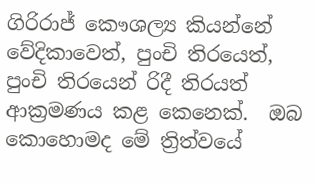ගිරිරාජ් කෞශල්‍ය කියන්නේ වේදිකාවෙත්, පුංචි තිරයෙත්, පුංචි තිරයෙන් රිදී තිරයත් ආක්‍රමණය කළ කෙනෙක්.  ඔබ කොහොමද මේ ත්‍රිත්වයේ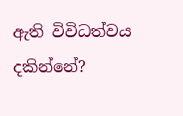ඇති විවිධත්වය දකින්නේ?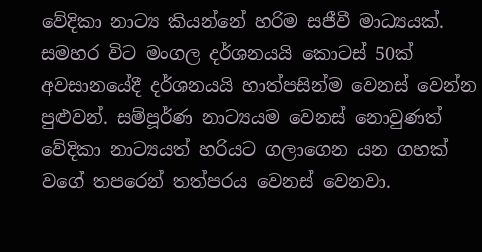වේදිකා නාට්‍ය කියන්නේ හරිම සජීවී මාධ්‍යයක්. සමහර විට මංගල දර්ශනයයි කොටස් 50ක් අවසානයේදී දර්ශනයයි හාත්පසින්ම වෙනස් වෙන්න පුළුවන්. සම්පූර්ණ නාට්‍යයම වෙනස් නොවුණත් වේදිකා නාට්‍යයත් හරියට ගලාගෙන යන ගහක් වගේ තපරෙන් තත්පරය වෙනස් වෙනවා.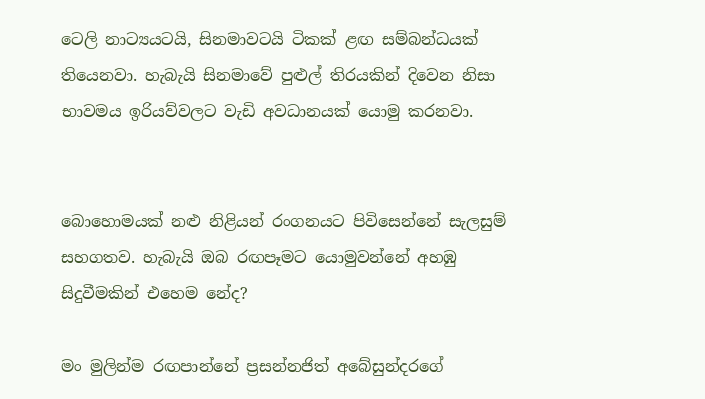ටෙලි නාට්‍යයටයි, සිනමාවටයි ටිකක් ළඟ සම්බන්ධයක් තියෙනවා. හැබැයි සිනමාවේ පුළුල් තිරයකින් දිවෙන නිසා භාවමය ඉරියව්වලට වැඩි අවධානයක් යොමු කරනවා.


බොහොමයක් නළු නිළියන් රංගනයට පිවිසෙන්නේ සැලසුම් සහගතව. හැබැයි ඔබ රඟපෑමට යොමුවන්නේ අහඹු සිදුවීමකින් එහෙම නේද?

මං මුලින්ම රඟපාන්නේ ප්‍රසන්නජිත් අබේසුන්දරගේ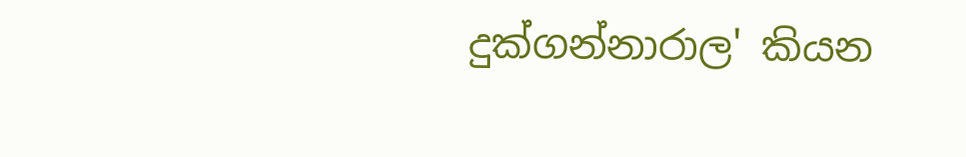දුක්ගන්නාරාල' කියන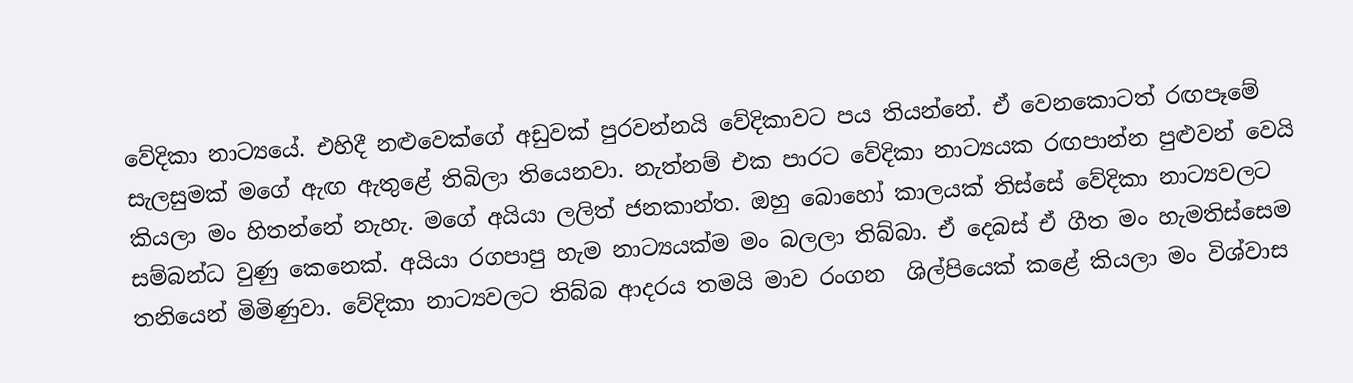වේදිකා නාට්‍යයේ. එහිදී නළුවෙක්ගේ අඩුවක් පුරවන්නයි වේදිකාවට පය තියන්නේ. ඒ වෙනකොටත් රඟපෑමේ සැලසුමක් මගේ ඇඟ ඇතුළේ තිබිලා තියෙනවා. නැත්නම් එක පාරට වේදිකා නාට්‍යයක රඟපාන්න පුළුවන් වෙයි කියලා මං හිතන්නේ නැහැ. මගේ අයියා ලලිත් ජනකාන්ත. ඔහු බොහෝ කාලයක් තිස්සේ වේදිකා නාට්‍යවලට සම්බන්ධ වුණු කෙනෙක්. අයියා රගපාපු හැම නාට්‍යයක්ම මං බලලා තිබ්බා. ඒ දෙබස් ඒ ගීත මං හැමතිස්සෙම තනියෙන් මිමිණුවා. වේදිකා නාට්‍යවලට තිබ්බ ආදරය තමයි මාව රංගන  ශිල්පියෙක් කළේ කියලා මං විශ්වාස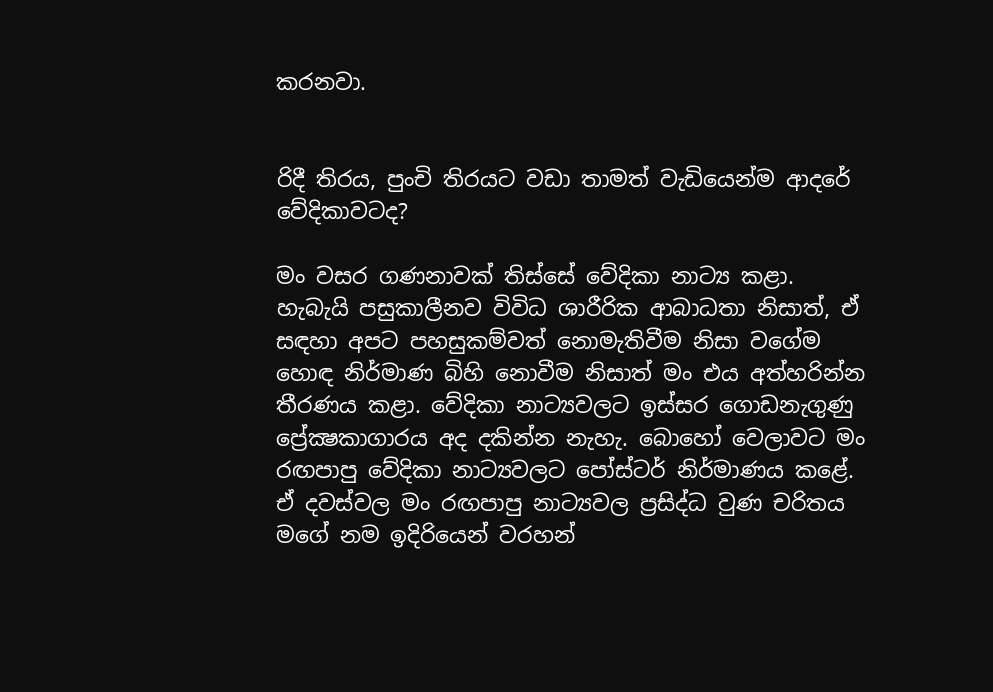කරනවා.


රිදී තිරය, පුංචි තිරයට වඩා තාමත් වැඩියෙන්ම ආදරේ වේදිකාවටද?

මං වසර ගණනාවක් තිස්සේ වේදිකා නාට්‍ය කළා. හැබැයි පසුකාලීනව විවිධ ශාරීරික ආබාධතා නිසාත්, ඒ සඳහා අපට පහසුකම්වත් නොමැතිවීම නිසා වගේම හොඳ නිර්මාණ බිහි නොවීම නිසාත් මං එය අත්හරින්න තීරණය කළා. වේදිකා නාට්‍යවලට ඉස්සර ගොඩනැගුණු ප්‍රේක්‍ෂකාගාරය අද දකින්න නැහැ. බොහෝ වෙලාවට මං රඟපාපු වේදිකා නාට්‍යවලට පෝස්ටර් නිර්මාණය කළේ. ඒ දවස්වල මං රඟපාපු නාට්‍යවල ප්‍රසිද්ධ වුණ චරිතය මගේ නම ඉදිරියෙන් වරහන්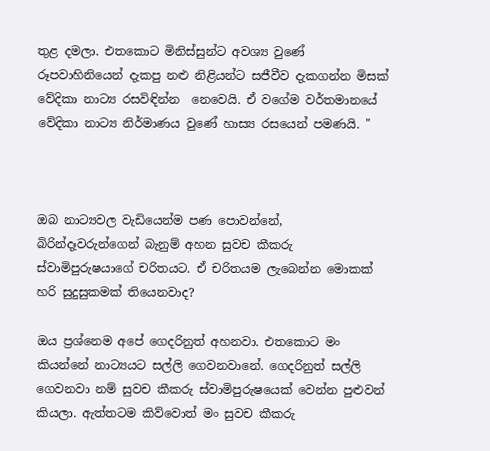තුළ දමලා. එතකොට මිනිස්සුන්ට අවශ්‍ය වුණේ රූපවාහිනියෙන් දැකපු නළු නිළියන්ට සජීවීව දැකගන්න මිසක් වේදිකා නාට්‍ය රසවිඳින්න  නෙවෙයි. ඒ වගේම වර්තමානයේ වේදිකා නාට්‍ය නිර්මාණය වුණේ හාස්‍ය රසයෙන් පමණයි. "



ඔබ නාට්‍යවල වැඩියෙන්ම පණ පොවන්නේ, බිරින්දෑවරුන්ගෙන් බැනුම් අහන සුවච කීකරු ස්වාමිපුරුෂයාගේ චරිතයට. ඒ චරිතයම ලැබෙන්න මොකක් හරි සුදුසුකමක් තියෙනවාද?

ඔය ප්‍රශ්නෙම අපේ ගෙදරිනුත් අහනවා. එතකොට මං කියන්නේ නාට්‍යයට සල්ලි ගෙවනවානේ. ගෙදරිනුත් සල්ලි ගෙවනවා නම් සුවච කීකරු ස්වාමිපුරුෂයෙක් වෙන්න පුළුවන් කියලා. ඇත්තටම කිව්වොත් මං සුවච කීකරු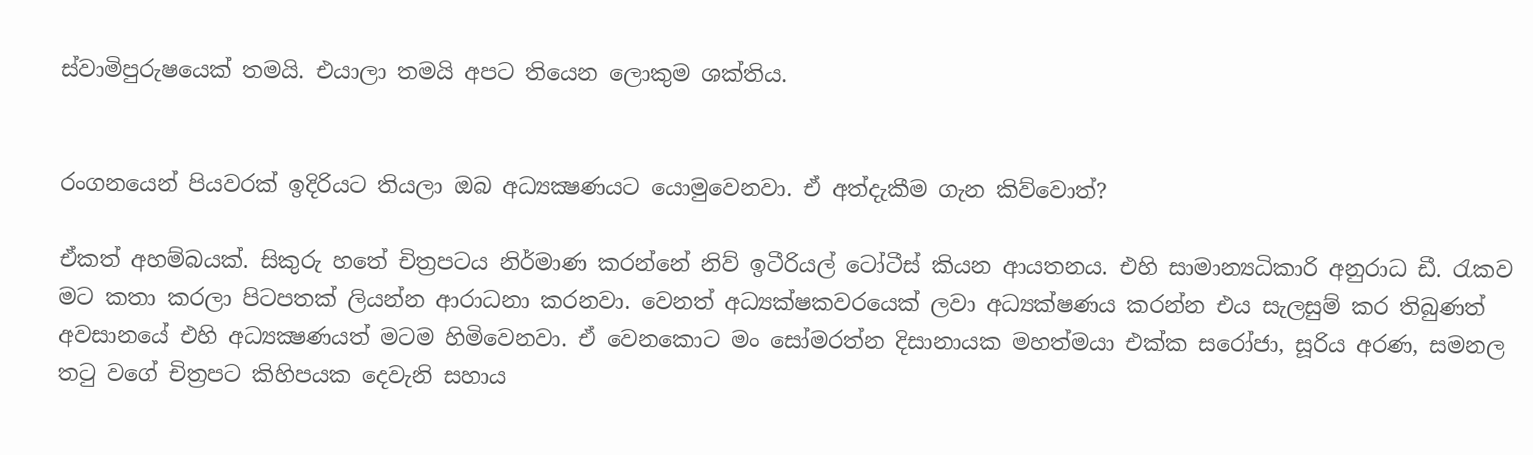ස්වාමිපුරුෂයෙක් තමයි. එයාලා තමයි අපට තියෙන ලොකුම ශක්තිය.


රංගනයෙන් පියවරක් ඉදිරියට තියලා ඔබ අධ්‍යක්‍ෂණයට යොමුවෙනවා. ඒ අත්දැකීම ගැන කිව්වොත්?

ඒකත් අහම්බයක්. සිකුරු හතේ චිත්‍රපටය නිර්මාණ කරන්නේ නිව් ඉටීරියල් ටෝටීස් කියන ආයතනය. එහි සාමාන්‍යධිකාරි අනුරාධ ඩී. රැකව මට කතා කරලා පිටපතක් ලියන්න ආරාධනා කරනවා. වෙනත් අධ්‍යක්ෂකවරයෙක් ලවා අධ්‍යක්ෂණය කරන්න එය සැලසුම් කර තිබුණත් අවසානයේ එහි අධ්‍යක්‍ෂණයත් මටම හිමිවෙනවා. ඒ වෙනකොට මං සෝමරත්න දිසානායක මහත්මයා එක්ක සරෝජා, සූරිය අරණ, සමනල තටු වගේ චිත්‍රපට කිහිපයක දෙවැනි සහාය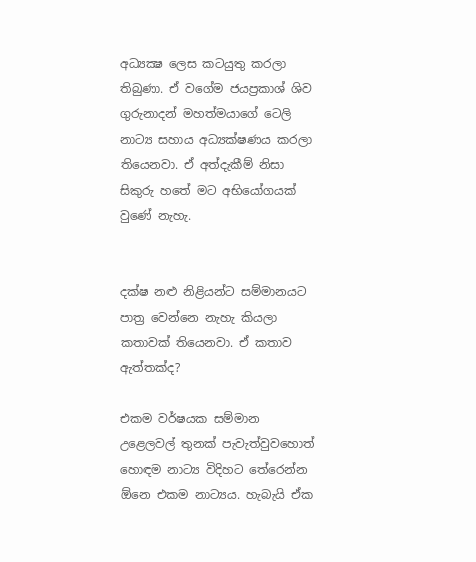අධ්‍යක්‍ෂ ලෙස කටයුතු කරලා තිබුණා. ඒ වගේම ජයප්‍රකාශ් ශිව ගුරුනාදන් මහත්මයාගේ ටෙලි නාට්‍ය සහාය අධ්‍යක්ෂණය කරලා තියෙනවා. ඒ අත්දැකීම් නිසා සිකුරු හතේ මට අභියෝගයක් වුණේ නැහැ.


දක්ෂ නළු නිළියන්ට සම්මානයට පාත්‍ර වෙන්නෙ නැහැ කියලා කතාවක් තියෙනවා. ඒ කතාව ඇත්තක්ද?

එකම වර්ෂයක සම්මාන උළෙලවල් තුනක් පැවැත්වුවහොත් හොඳම නාට්‍ය විදිහට තේරෙන්න ඕනෙ එකම නාට්‍යය. හැබැයි ඒක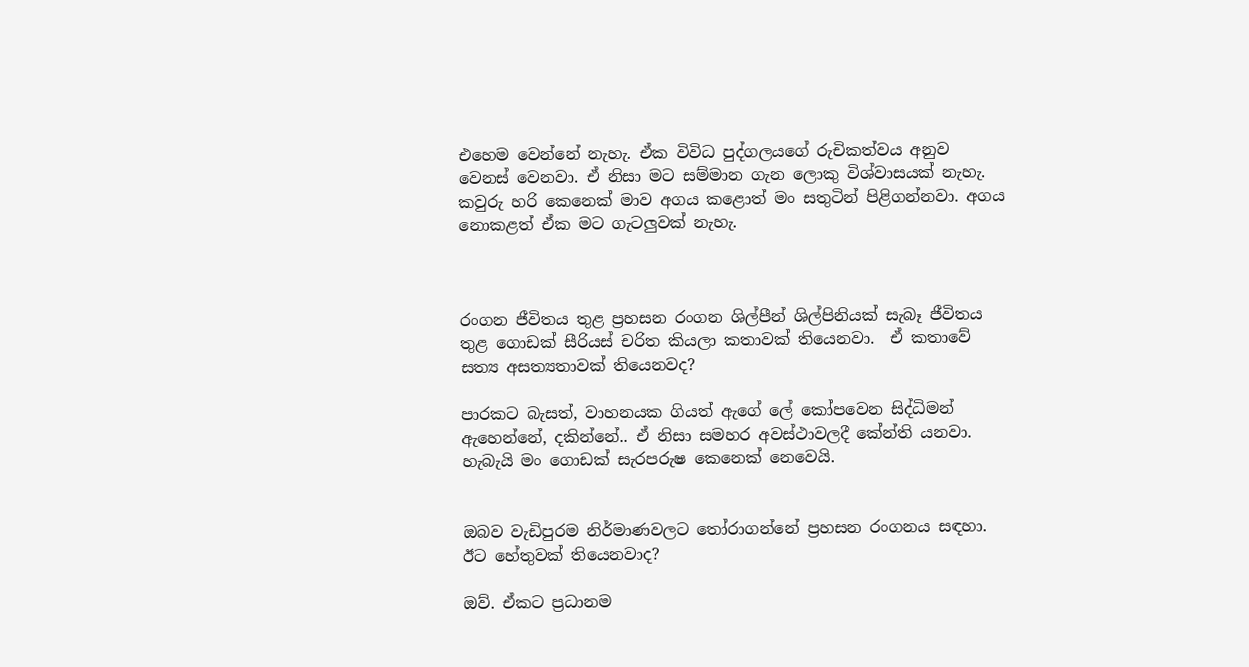එහෙම වෙන්නේ නැහැ. ඒක විවිධ පුද්ගලයගේ රුචිකත්වය අනුව වෙනස් වෙනවා. ඒ නිසා මට සම්මාන ගැන ලොකු විශ්වාසයක් නැහැ. කවුරු හරි කෙනෙක් මාව අගය කළොත් මං සතුටින් පිළිගන්නවා. අගය නොකළත් ඒක මට ගැටලුවක් නැහැ.



රංගන ජීවිතය තුළ ප්‍රහසන රංගන ශිල්පීන් ශිල්පිනියක් සැබෑ ජීවිතය තුළ ගොඩක් සීරියස් චරිත කියලා කතාවක් තියෙනවා.  ඒ කතාවේ සත්‍ය අසත්‍යතාවක් තියෙනවද?

පාරකට බැසත්, වාහනයක ගියත් ඇගේ ලේ කෝපවෙන සිද්ධිමන් ඇහෙන්නේ, දකින්නේ.. ඒ නිසා සමහර අවස්ථාවලදී කේන්ති යනවා. හැබැයි මං ගොඩක් සැරපරුෂ කෙනෙක් නෙවෙයි.


ඔබව වැඩිපුරම නිර්මාණවලට තෝරාගන්නේ ප්‍රහසන රංගනය සඳහා. ඊට හේතුවක් තියෙනවාද?

ඔව්. ඒකට ප්‍රධානම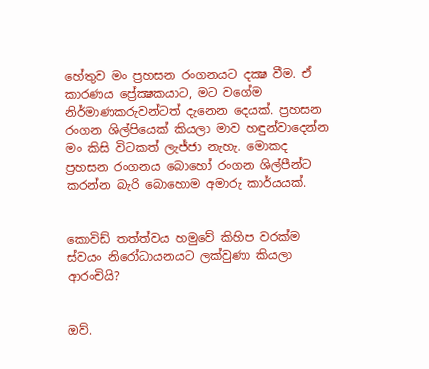හේතුව මං ප්‍රහසන රංගනයට දක්‍ෂ වීම. ඒ කාරණය ප්‍රේක්‍ෂකයාට, මට වගේම නිර්මාණකරුවන්ටත් දැනෙන දෙයක්. ප්‍රහසන රංගන ශිල්පියෙක් කියලා මාව හඳුන්වාදෙන්න මං කිසි විටකත් ලැජ්ජා නැහැ. මොකද ප්‍රහසන රංගනය බොහෝ රංගන ශිල්පීන්ට කරන්න බැරි බොහොම අමාරු කාර්යයක්.


කොවිඩ් තත්ත්වය හමුවේ කිහිප වරක්ම ස්වයං නිරෝධායනයට ලක්වුණා කියලා ආරංචියි?


ඔව්.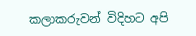කලාකරුවන් විදිහට අපි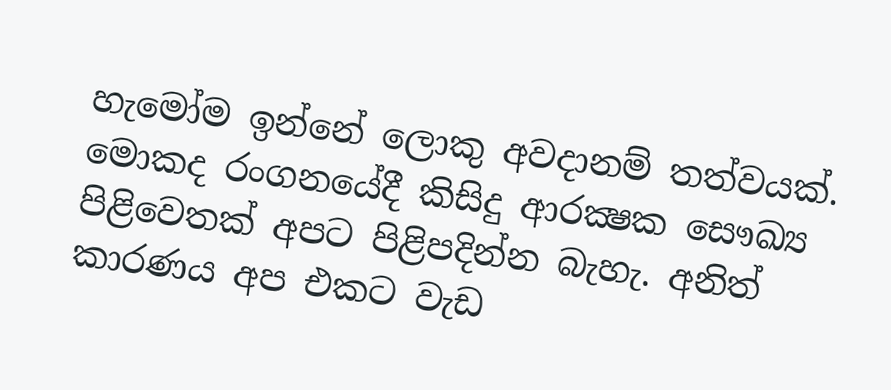හැමෝම ඉන්නේ ලොකු අවදානම් තත්වයක්. මොකද රංගනයේදී කිසිදු ආරක්‍ෂක සෞඛ්‍ය පිළිවෙතක් අපට පිළිපදින්න බැහැ. අනිත් කාරණය අප එකට වැඩ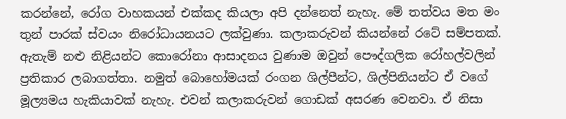කරන්නේ, රෝග වාහකයන් එක්කද කියලා අපි දන්නෙත් නැහැ. මේ තත්වය මත මං තුන් පාරක් ස්වයං නිරෝධායනයට ලක්වුණා. කලාකරුවන් කියන්නේ රටේ සම්පතක්. ඇතැම් නළු නිළියන්ට කොරෝනා ආසාදනය වුණාම ඔවුන් පෞද්ගලික රෝහල්වලින් ප්‍රතිකාර ලබාගත්තා. නමුත් බොහෝමයක් රංගන ශිල්පීන්ට, ශිල්පිනියන්ට ඒ වගේ මූල්‍යමය හැකියාවක් නැහැ. එවන් කලාකරුවන් ගොඩක් අසරණ වෙනවා. ඒ නිසා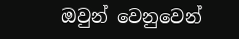ඔවුන් වෙනුවෙන්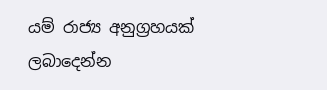යම් රාජ්‍ය අනුග්‍රහයක් ලබාදෙන්න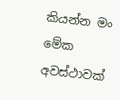කියන්න මං මේක අවස්ථාවක්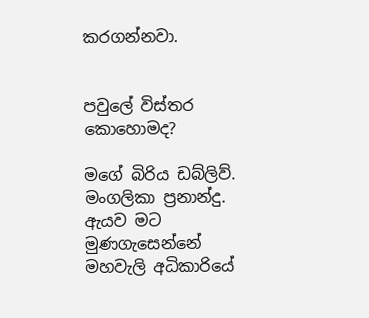කරගන්නවා.


පවුලේ විස්තර කොහොමද?

මගේ බිරිය ඩබ්ලිව්. මංගලිකා ප්‍රනාන්දු. ඇයව මට මුණගැසෙන්නේ මහවැලි අධිකාරියේ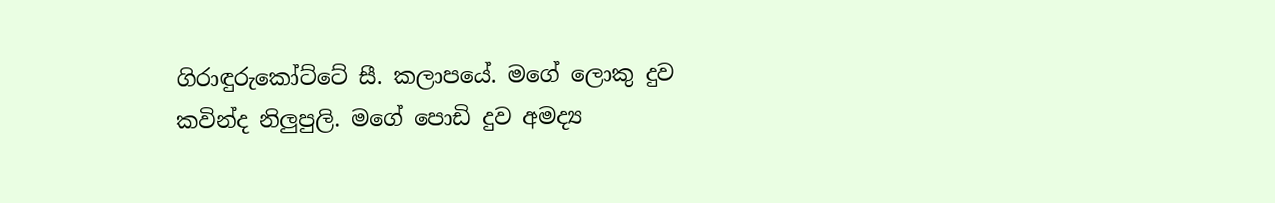ගිරාඳුරුකෝට්ටේ සී. කලාපයේ. මගේ ලොකු දුව කවින්ද නිලුපුලි. මගේ පොඩි දුව අමද්‍ය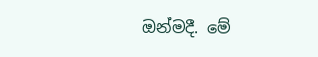ඔන්මදී. මේ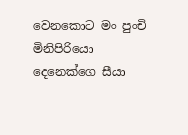වෙනකොට මං පුංචි මිනිපිරියො දෙනෙක්ගෙ සීයා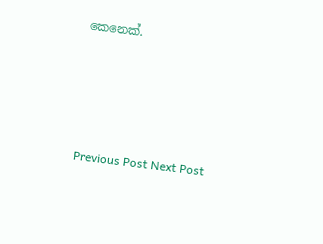කෙනෙක්.






Previous Post Next Post